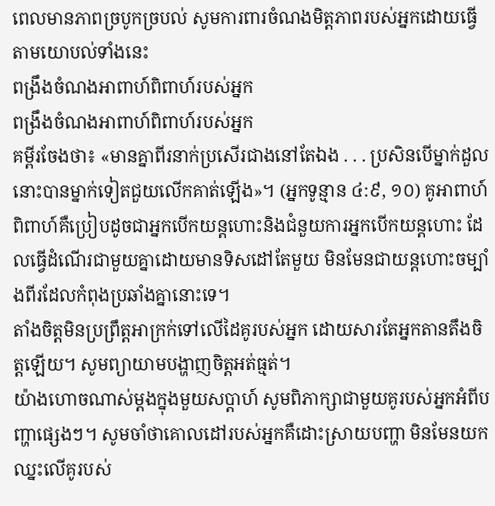ពេលមានភាពច្របូកច្របល់ សូមការពារចំណងមិត្តភាពរបស់អ្នកដោយធ្វើតាមយោបល់ទាំងនេះ
ពង្រឹងចំណងអាពាហ៍ពិពាហ៍របស់អ្នក
ពង្រឹងចំណងអាពាហ៍ពិពាហ៍របស់អ្នក
គម្ពីរចែងថា៖ «មានគ្នាពីរនាក់ប្រសើរជាងនៅតែឯង . . . ប្រសិនបើម្នាក់ដួល នោះបានម្នាក់ទៀតជួយលើកគាត់ឡើង»។ (អ្នកទូន្មាន ៤:៩, ១០) គូអាពាហ៍ពិពាហ៍គឺប្រៀបដូចជាអ្នកបើកយន្តហោះនិងជំនួយការអ្នកបើកយន្តហោះ ដែលធ្វើដំណើរជាមួយគ្នាដោយមានទិសដៅតែមួយ មិនមែនជាយន្តហោះចម្បាំងពីរដែលកំពុងប្រឆាំងគ្នានោះទេ។
តាំងចិត្តមិនប្រព្រឹត្តអាក្រក់ទៅលើដៃគូរបស់អ្នក ដោយសារតែអ្នកតានតឹងចិត្តឡើយ។ សូមព្យាយាមបង្ហាញចិត្តអត់ធ្មត់។
យ៉ាងហោចណាស់ម្ដងក្នុងមួយសប្តាហ៍ សូមពិភាក្សាជាមួយគូរបស់អ្នកអំពីបញ្ហាផ្សេងៗ។ សូមចាំថាគោលដៅរបស់អ្នកគឺដោះស្រាយបញ្ហា មិនមែនយកឈ្នះលើគូរបស់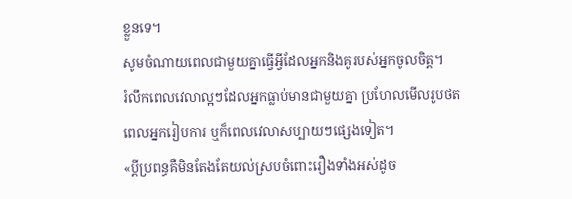ខ្លួនទេ។
សូមចំណាយពេលជាមួយគ្នាធ្វើអ្វីដែលអ្នកនិងគូរបស់អ្នកចូលចិត្ត។
រំលឹកពេលវេលាល្អៗដែលអ្នកធ្លាប់មានជាមួយគ្នា ប្រហែលមើលរូបថតពេលអ្នករៀបការ ឬក៏ពេលវេលាសប្បាយៗផ្សេងទៀត។
«ប្ដីប្រពន្ធគឺមិនតែងតែយល់ស្របចំពោះរឿងទាំងអស់ដូច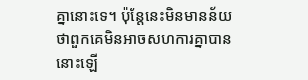គ្នានោះទេ។ ប៉ុន្តែនេះមិនមានន័យថាពួកគេមិនអាចសហការគ្នាបាននោះឡើ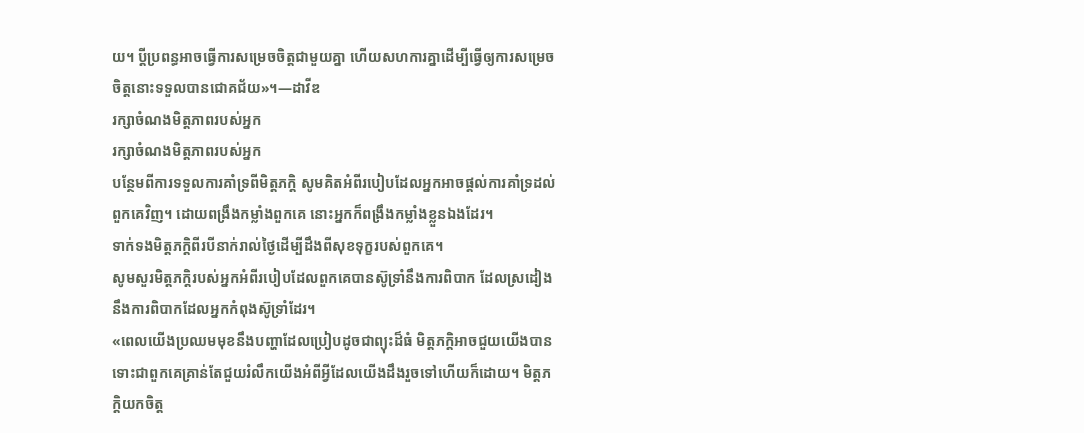យ។ ប្ដីប្រពន្ធអាចធ្វើការសម្រេចចិត្តជាមួយគ្នា ហើយសហការគ្នាដើម្បីធ្វើឲ្យការសម្រេចចិត្តនោះទទួលបានជោគជ័យ»។—ដាវីឌ
រក្សាចំណងមិត្តភាពរបស់អ្នក
រក្សាចំណងមិត្តភាពរបស់អ្នក
បន្ថែមពីការទទួលការគាំទ្រពីមិត្តភក្តិ សូមគិតអំពីរបៀបដែលអ្នកអាចផ្ដល់ការគាំទ្រដល់ពួកគេវិញ។ ដោយពង្រឹងកម្លាំងពួកគេ នោះអ្នកក៏ពង្រឹងកម្លាំងខ្លួនឯងដែរ។
ទាក់ទងមិត្តភក្តិពីរបីនាក់រាល់ថ្ងៃដើម្បីដឹងពីសុខទុក្ខរបស់ពួកគេ។
សូមសួរមិត្តភក្តិរបស់អ្នកអំពីរបៀបដែលពួកគេបានស៊ូទ្រាំនឹងការពិបាក ដែលស្រដៀងនឹងការពិបាកដែលអ្នកកំពុងស៊ូទ្រាំដែរ។
«ពេលយើងប្រឈមមុខនឹងបញ្ហាដែលប្រៀបដូចជាព្យុះដ៏ធំ មិត្តភក្តិអាចជួយយើងបាន ទោះជាពួកគេគ្រាន់តែជួយរំលឹកយើងអំពីអ្វីដែលយើងដឹងរួចទៅហើយក៏ដោយ។ មិត្តភក្តិយកចិត្ត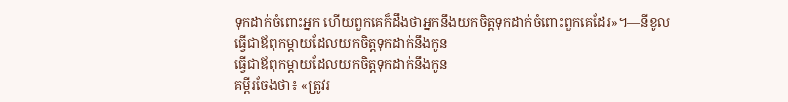ទុកដាក់ចំពោះអ្នក ហើយពួកគេក៏ដឹងថាអ្នកនឹងយកចិត្តទុកដាក់ចំពោះពួកគេដែរ»។—នីខូល
ធ្វើជាឪពុកម្ដាយដែលយកចិត្តទុកដាក់នឹងកូន
ធ្វើជាឪពុកម្ដាយដែលយកចិត្តទុកដាក់នឹងកូន
គម្ពីរចែងថា៖ «ត្រូវរ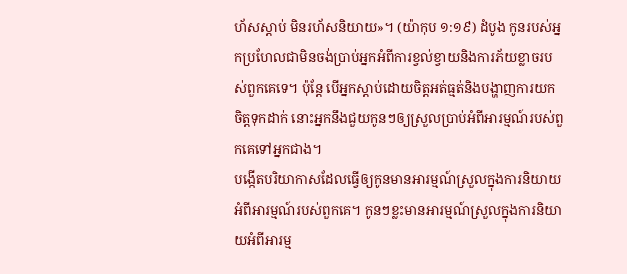ហ័សស្ដាប់ មិនរហ័សនិយាយ»។ (យ៉ាកុប ១:១៩) ដំបូង កូនរបស់អ្នកប្រហែលជាមិនចង់ប្រាប់អ្នកអំពីការខ្វល់ខ្វាយនិងការភ័យខ្លាចរបស់ពួកគេទេ។ ប៉ុន្តែ បើអ្នកស្ដាប់ដោយចិត្តអត់ធ្មត់និងបង្ហាញការយកចិត្តទុកដាក់ នោះអ្នកនឹងជួយកូនៗឲ្យស្រួលប្រាប់អំពីអារម្មណ៍របស់ពួកគេទៅអ្នកជាង។
បង្កើតបរិយាកាសដែលធ្វើឲ្យកូនមានអារម្មណ៍ស្រួលក្នុងការនិយាយអំពីអារម្មណ៍របស់ពួកគេ។ កូនៗខ្លះមានអារម្មណ៍ស្រួលក្នុងការនិយាយអំពីអារម្ម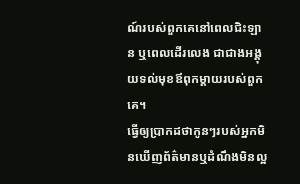ណ៍របស់ពួកគេនៅពេលជិះឡាន ឬពេលដើរលេង ជាជាងអង្គុយទល់មុខឪពុកម្ដាយរបស់ពួកគេ។
ធ្វើឲ្យប្រាកដថាកូនៗរបស់អ្នកមិនឃើញព័ត៌មានឬដំណឹងមិនល្អ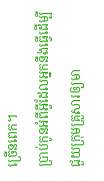ច្រើនពេក។
ប្រាប់កូនអំពីអ្វីដែលអ្នកនឹងធ្វើដើម្បីជួយក្រុមគ្រួសារឲ្យមា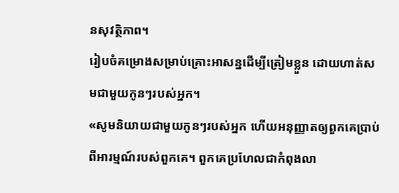នសុវត្ថិភាព។
រៀបចំគម្រោងសម្រាប់គ្រោះអាសន្នដើម្បីត្រៀមខ្លួន ដោយហាត់សមជាមួយកូនៗរបស់អ្នក។
«សូមនិយាយជាមួយកូនៗរបស់អ្នក ហើយអនុញ្ញាតឲ្យពួកគេប្រាប់ពីអារម្មណ៍របស់ពួកគេ។ ពួកគេប្រហែលជាកំពុងលា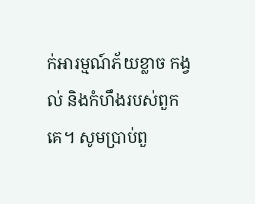ក់អារម្មណ៍ភ័យខ្លាច កង្វល់ និងកំហឹងរបស់ពួកគេ។ សូមប្រាប់ពួ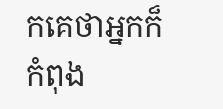កគេថាអ្នកក៏កំពុង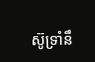ស៊ូទ្រាំនឹ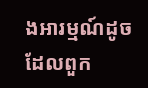ងអារម្មណ៍ដូចដែលពួក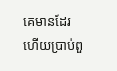គេមានដែរ ហើយប្រាប់ពួ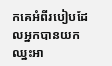កគេអំពីរបៀបដែលអ្នកបានយកឈ្នះអា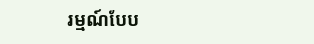រម្មណ៍បែប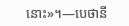នោះ»។—បេថានី